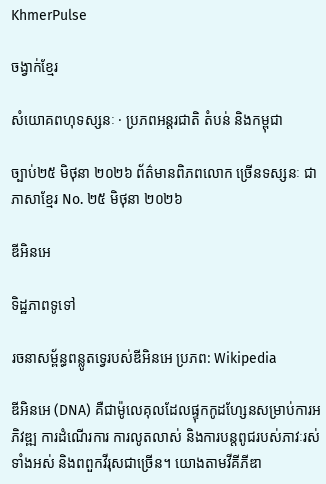KhmerPulse

ចង្វាក់ខ្មែរ

សំយោគពហុទស្សនៈ · ប្រភពអន្តរជាតិ តំបន់ និងកម្ពុជា

ច្បាប់២៥ មិថុនា ២០២៦ ព័ត៌មានពិភពលោក ច្រើនទស្សនៈ ជាភាសាខ្មែរ No. ២៥ មិថុនា ២០២៦

ឌីអិនអេ

ទិដ្ឋភាពទូទៅ

រចនាសម្ព័ន្ធពន្លូតទ្វេរបស់ឌីអិនអេ ប្រភព: Wikipedia

ឌីអិនអេ (DNA) គឺជាម៉ូលេគុលដែលផ្ទុកកូដហ្សែនសម្រាប់ការអភិវឌ្ឍ ការដំណើរការ ការលូតលាស់ និងការបន្តពូជរបស់ភាវៈរស់ទាំងអស់ និងពពួកវីរុសជាច្រើន។ យោងតាមវីគីភីឌា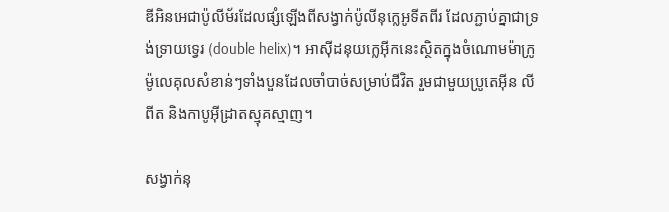ឌីអិនអេជាប៉ូលីម័រដែលផ្សំឡើងពីសង្វាក់ប៉ូលីនុក្លេអូទីតពីរ ដែលភ្ជាប់គ្នាជាទ្រង់ទ្រាយទ្វេរ (double helix)។ អាស៊ីដនុយក្លេអ៊ីកនេះស្ថិតក្នុងចំណោមម៉ាក្រូម៉ូលេគុលសំខាន់ៗទាំងបួនដែលចាំបាច់សម្រាប់ជីវិត រួមជាមួយប្រូតេអ៊ីន លីពីត និងកាបូអ៊ីដ្រាតស្មុគស្មាញ។

សង្វាក់នុ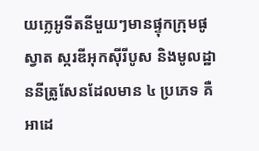យក្លេអូទីតនីមួយៗមានផ្ទុកក្រុមផូស្វាត ស្ករឌីអុកស៊ីរីបូស និងមូលដ្ឋាននីត្រូសែនដែលមាន ៤ ប្រភេទ គឺអាដេ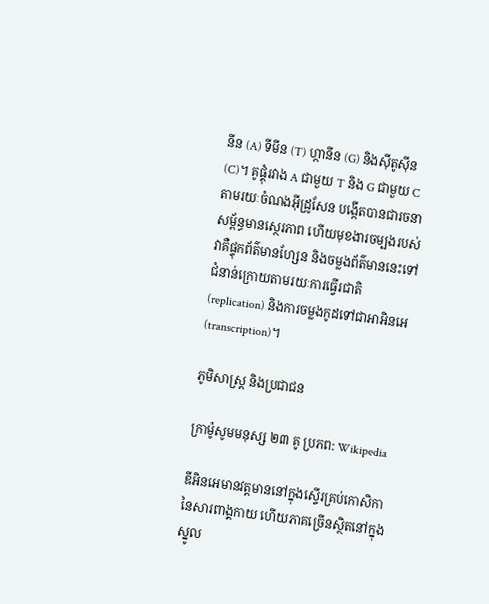នីន (A) ទីមីន (T) ហ្កានីន (G) និងស៊ីតូស៊ីន (C)។ គូផ្គុំរវាង A ជាមួយ T និង G ជាមួយ C តាមរយៈចំណងអ៊ីដ្រូសែន បង្កើតបានជារចនាសម្ព័ន្ធមានស្ថេរភាព ហើយមុខងារចម្បងរបស់វាគឺផ្ទុកព័ត៌មានហ្សែន និងចម្លងព័ត៌មាននេះទៅជំនាន់ក្រោយតាមរយៈការធ្វើរជាតិ (replication) និងការចម្លងកូដទៅជាអាអិនអេ (transcription)។

ភូមិសាស្ត្រ និងប្រជាជន

ក្រាម៉ូសូមមនុស្ស ២៣ គូ ប្រភព: Wikipedia

ឌីអិនអេមានវត្តមាននៅក្នុងស្ទើរគ្រប់កោសិកានៃសារពាង្គកាយ ហើយភាគច្រើនស្ថិតនៅក្នុងស្នូល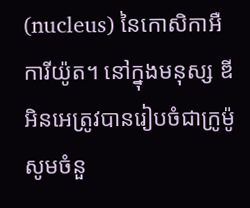(nucleus) នៃកោសិកាអឺការីយ៉ូត។ នៅក្នុងមនុស្ស ឌីអិនអេត្រូវបានរៀបចំជាក្រូម៉ូសូមចំនួ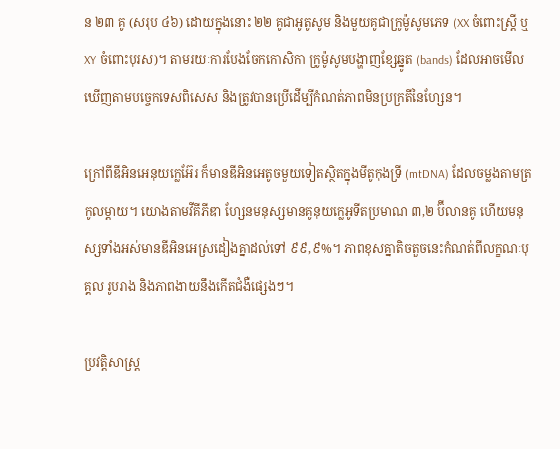ន ២៣ គូ (សរុប ៤៦) ដោយក្នុងនោះ ២២ គូជាអូតូសូម និងមួយគូជាក្រូម៉ូសូមភេទ (XX ចំពោះស្ត្រី ឬ XY ចំពោះបុរស)។ តាមរយៈការបែងចែកកោសិកា ក្រូម៉ូសូមបង្ហាញខ្សែឆ្នូត (bands) ដែលអាចមើលឃើញតាមបច្ចេកទេសពិសេស និងត្រូវបានប្រើដើម្បីកំណត់ភាពមិនប្រក្រតីនៃហ្សែន។

ក្រៅពីឌីអិនអេនុយក្លេអ៊ែរ ក៏មានឌីអិនអេតូចមួយទៀតស្ថិតក្នុងមីតូកុងទ្រី (mtDNA) ដែលចម្លងតាមត្រកូលម្តាយ។ យោងតាមវីគីភីឌា ហ្សែនមនុស្សមានគូនុយក្លេអូទីតប្រមាណ ៣,២ ប៊ីលានគូ ហើយមនុស្សទាំងអស់មានឌីអិនអេស្រដៀងគ្នាដល់ទៅ ៩៩,៩%។ ភាពខុសគ្នាតិចតួចនេះកំណត់ពីលក្ខណៈបុគ្គល រូបរាង និងភាពងាយនឹងកើតជំងឺផ្សេងៗ។

ប្រវត្តិសាស្ត្រ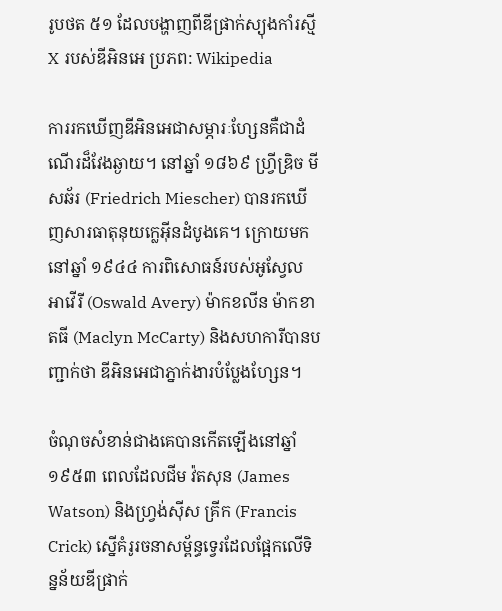រូបថត ៥១ ដែលបង្ហាញពីឌីផ្រាក់ស្យុងកាំរស្មី X របស់ឌីអិនអេ ប្រភព: Wikipedia

ការរកឃើញឌីអិនអេជាសម្ភារៈហ្សែនគឺជាដំណើរដ៏វែងឆ្ងាយ។ នៅឆ្នាំ ១៨៦៩ ហ្វ្រីឌ្រិច មីសឆ័រ (Friedrich Miescher) បានរកឃើញសារធាតុនុយក្លេអ៊ីនដំបូងគេ។ ក្រោយមក នៅឆ្នាំ ១៩៤៤ ការពិសោធន៍របស់អូស្វែល អាវើរី (Oswald Avery) ម៉ាកខលីន ម៉ាកខាតធី (Maclyn McCarty) និងសហការីបានបញ្ជាក់ថា ឌីអិនអេជាភ្នាក់ងារបំប្លែងហ្សែន។

ចំណុចសំខាន់ជាងគេបានកើតឡើងនៅឆ្នាំ ១៩៥៣ ពេលដែលជីម វ៉តសុន (James Watson) និងហ្វ្រង់ស៊ីស គ្រីក (Francis Crick) ស្នើគំរូរចនាសម្ព័ន្ធទ្វេរដែលផ្អែកលើទិន្នន័យឌីផ្រាក់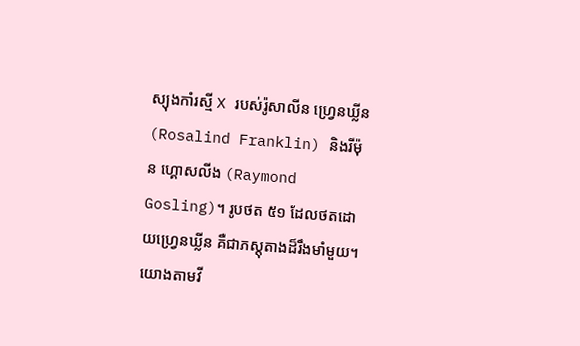ស្យុងកាំរស្មី X របស់រ៉ូសាលីន ហ្វ្រេនឃ្លីន (Rosalind Franklin) និងរីម៉ុន ហ្គោសលីង (Raymond Gosling)។ រូបថត ៥១ ដែលថតដោយហ្វ្រេនឃ្លីន គឺជាភស្តុតាងដ៏រឹងមាំមួយ។ យោងតាមវី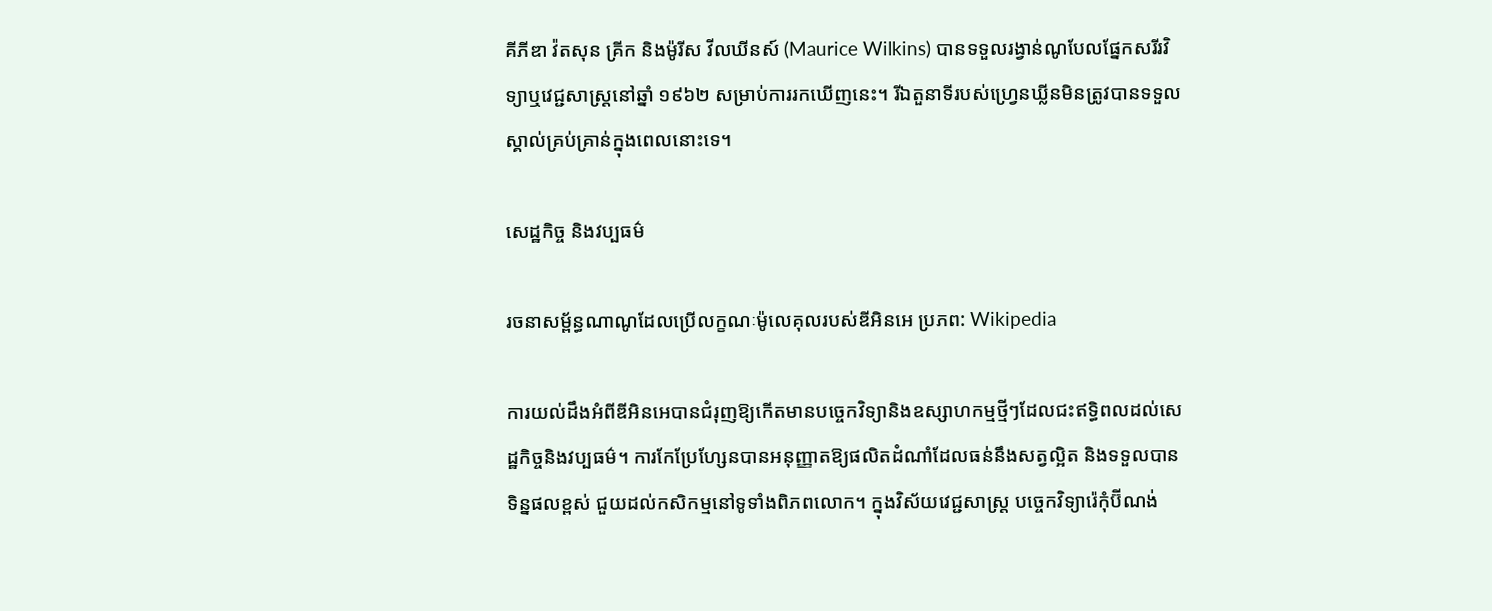គីភីឌា វ៉តសុន គ្រីក និងម៉ូរីស វីលឃីនស៍ (Maurice Wilkins) បានទទួលរង្វាន់ណូបែលផ្នែកសរីរវិទ្យាឬវេជ្ជសាស្ត្រនៅឆ្នាំ ១៩៦២ សម្រាប់ការរកឃើញនេះ។ រីឯតួនាទីរបស់ហ្វ្រេនឃ្លីនមិនត្រូវបានទទួលស្គាល់គ្រប់គ្រាន់ក្នុងពេលនោះទេ។

សេដ្ឋកិច្ច និងវប្បធម៌

រចនាសម្ព័ន្ធណាណូដែលប្រើលក្ខណៈម៉ូលេគុលរបស់ឌីអិនអេ ប្រភព: Wikipedia

ការយល់ដឹងអំពីឌីអិនអេបានជំរុញឱ្យកើតមានបច្ចេកវិទ្យានិងឧស្សាហកម្មថ្មីៗដែលជះឥទ្ធិពលដល់សេដ្ឋកិច្ចនិងវប្បធម៌។ ការកែប្រែហ្សែនបានអនុញ្ញាតឱ្យផលិតដំណាំដែលធន់នឹងសត្វល្អិត និងទទួលបានទិន្នផលខ្ពស់ ជួយដល់កសិកម្មនៅទូទាំងពិភពលោក។ ក្នុងវិស័យវេជ្ជសាស្ត្រ បច្ចេកវិទ្យារ៉េកុំប៊ីណង់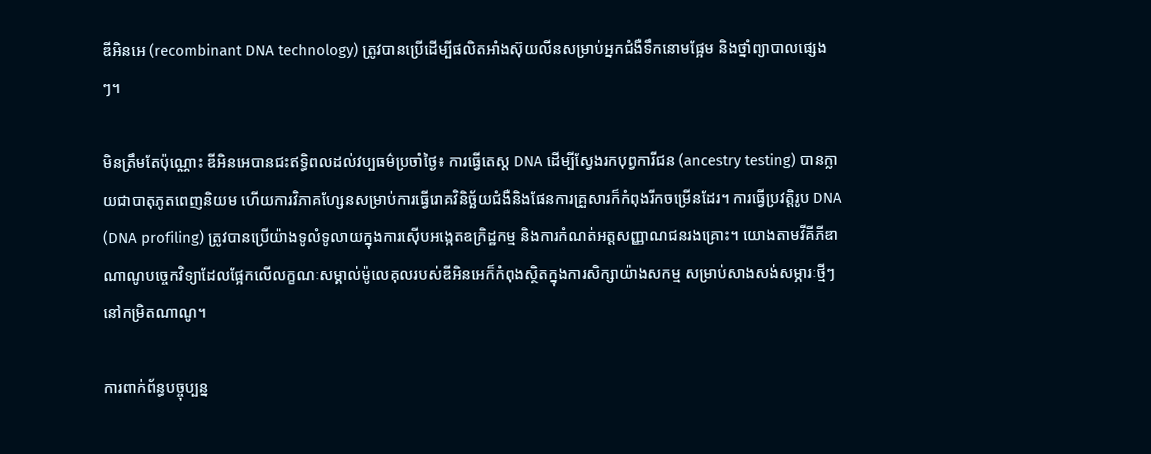ឌីអិនអេ (recombinant DNA technology) ត្រូវបានប្រើដើម្បីផលិតអាំងស៊ុយលីនសម្រាប់អ្នកជំងឺទឹកនោមផ្អែម និងថ្នាំព្យាបាលផ្សេងៗ។

មិនត្រឹមតែប៉ុណ្ណោះ ឌីអិនអេបានជះឥទ្ធិពលដល់វប្បធម៌ប្រចាំថ្ងៃ៖ ការធ្វើតេស្ត DNA ដើម្បីស្វែងរកបុព្វការីជន (ancestry testing) បានក្លាយជាបាតុភូតពេញនិយម ហើយការវិភាគហ្សែនសម្រាប់ការធ្វើរោគវិនិច្ឆ័យជំងឺនិងផែនការគ្រួសារក៏កំពុងរីកចម្រើនដែរ។ ការធ្វើប្រវត្តិរូប DNA (DNA profiling) ត្រូវបានប្រើយ៉ាងទូលំទូលាយក្នុងការស៊ើបអង្កេតឧក្រិដ្ឋកម្ម និងការកំណត់អត្តសញ្ញាណជនរងគ្រោះ។ យោងតាមវីគីភីឌា ណាណូបច្ចេកវិទ្យាដែលផ្អែកលើលក្ខណៈសម្គាល់ម៉ូលេគុលរបស់ឌីអិនអេក៏កំពុងស្ថិតក្នុងការសិក្សាយ៉ាងសកម្ម សម្រាប់សាងសង់សម្ភារៈថ្មីៗនៅកម្រិតណាណូ។

ការពាក់ព័ន្ធបច្ចុប្បន្ន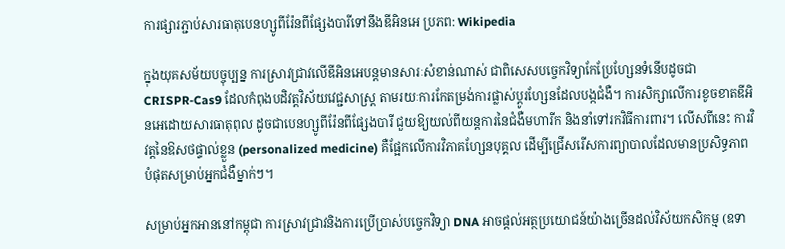ការផ្សារភ្ជាប់សារធាតុបេនហ្សូពីរ៉ែនពីផ្សែងបារីទៅនឹងឌីអិនអេ ប្រភព: Wikipedia

ក្នុងយុគសម័យបច្ចុប្បន្ន ការស្រាវជ្រាវលើឌីអិនអេបន្តមានសារៈសំខាន់ណាស់ ជាពិសេសបច្ចេកវិទ្យាកែប្រែហ្សែនទំនើបដូចជា CRISPR‑Cas9 ដែលកំពុងបដិវត្តវិស័យវេជ្ជសាស្ត្រ តាមរយៈការកែតម្រង់ការផ្លាស់ប្តូរហ្សែនដែលបង្កជំងឺ។ ការសិក្សាលើការខូចខាតឌីអិនអេដោយសារធាតុពុល ដូចជាបេនហ្សូពីរ៉ែនពីផ្សែងបារី ជួយឱ្យយល់ពីយន្តការនៃជំងឺមហារីក និងនាំទៅរកវិធីការពារ។ លើសពីនេះ ការវិវត្តនៃឱសថផ្ទាល់ខ្លួន (personalized medicine) គឺផ្អែកលើការវិភាគហ្សែនបុគ្គល ដើម្បីជ្រើសរើសការព្យាបាលដែលមានប្រសិទ្ធភាពបំផុតសម្រាប់អ្នកជំងឺម្នាក់ៗ។

សម្រាប់អ្នកអាននៅកម្ពុជា ការស្រាវជ្រាវនិងការប្រើប្រាស់បច្ចេកវិទ្យា DNA អាចផ្តល់អត្ថប្រយោជន៍យ៉ាងច្រើនដល់វិស័យកសិកម្ម (ឧទា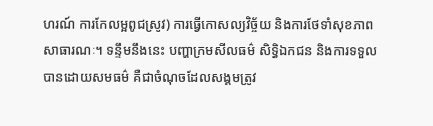ហរណ៍ ការកែលម្អពូជស្រូវ) ការធ្វើកោសល្យវិច្ច័យ និងការថែទាំសុខភាពសាធារណៈ។ ទន្ទឹមនឹងនេះ បញ្ហាក្រមសីលធម៌ សិទ្ធិឯកជន និងការទទួលបានដោយសមធម៌ គឺជាចំណុចដែលសង្គមត្រូវ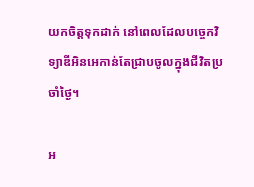យកចិត្តទុកដាក់ នៅពេលដែលបច្ចេកវិទ្យាឌីអិនអេកាន់តែជ្រាបចូលក្នុងជីវិតប្រចាំថ្ងៃ។

អ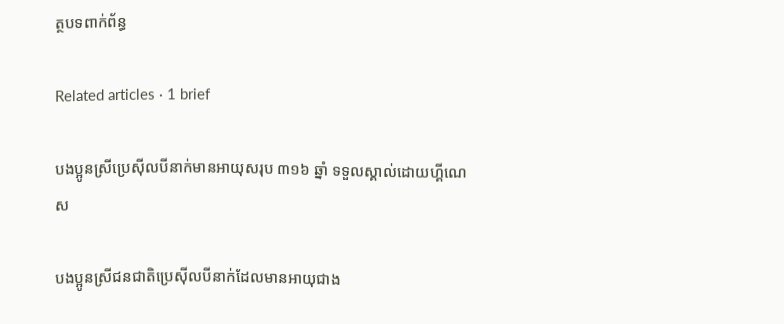ត្ថបទពាក់ព័ន្ធ

Related articles · 1 brief

បងប្អូនស្រីប្រេស៊ីលបីនាក់មានអាយុសរុប ៣១៦ ឆ្នាំ ទទួលស្គាល់ដោយហ្គីណេស

បងប្អូនស្រីជនជាតិប្រេស៊ីលបីនាក់ដែលមានអាយុជាង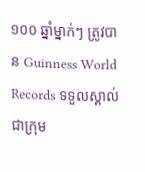១០០ ឆ្នាំម្នាក់ៗ ត្រូវបាន Guinness World Records ទទួលស្គាល់ជាក្រុម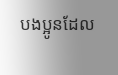បងប្អូនដែល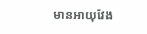មានអាយុវែង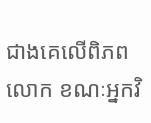ជាងគេលើពិភពលោក ខណៈអ្នកវិ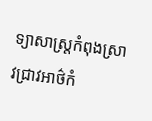ទ្យាសាស្ត្រកំពុងស្រាវជ្រាវអាថ៌កំ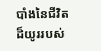បាំងនៃជីវិតដ៏យូររបស់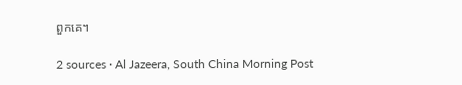ពួកគេ។

2 sources · Al Jazeera, South China Morning Post